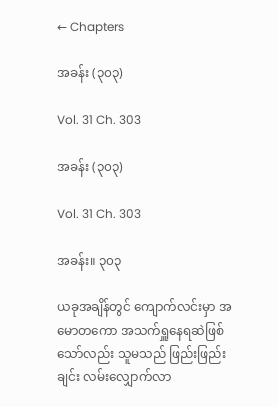← Chapters

အခန်း (၃၀၃)

Vol. 31 Ch. 303

အခန်း (၃၀၃)

Vol. 31 Ch. 303

အခန်း။ ၃၀၃

ယခုအချိန်တွင် ကျောက်လင်းမှာ အမောတကော အသက်ရှူနေရဆဲဖြစ်သော်လည်း သူမသည် ဖြည်းဖြည်းချင်း လမ်းလျှောက်လာ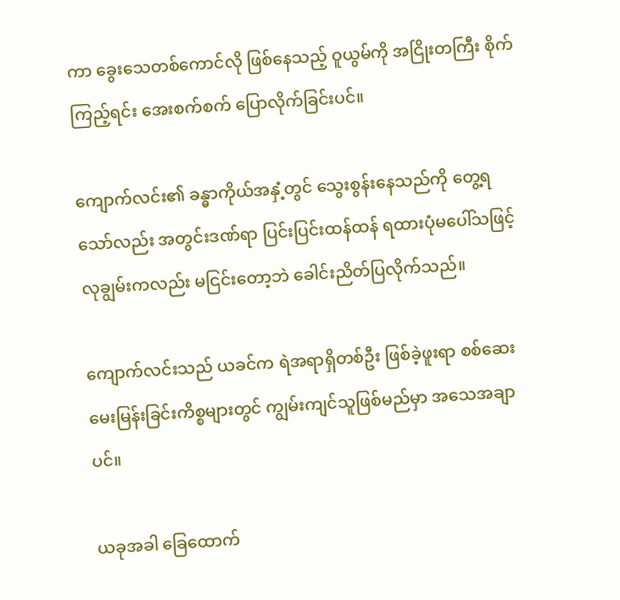ကာ ခွေးသေတစ်ကောင်လို ဖြစ်နေသည့် ဝူယွမ်ကို အငြိုးတကြီး စိုက်ကြည့်ရင်း အေးစက်စက် ပြောလိုက်ခြင်းပင်။

ကျောက်လင်း၏ ခန္ဓာကိုယ်အနှံ့တွင် သွေးစွန်းနေသည်ကို တွေ့ရသော်လည်း အတွင်းဒဏ်ရာ ပြင်းပြင်းထန်ထန် ရထားပုံမပေါ်သဖြင့် လုချွမ်းကလည်း မငြင်းတော့ဘဲ ခေါင်းညိတ်ပြလိုက်သည်။

ကျောက်လင်းသည် ယခင်က ရဲအရာရှိတစ်ဦး ဖြစ်ခဲ့ဖူးရာ စစ်ဆေးမေးမြန်းခြင်းကိစ္စများတွင် ကျွမ်းကျင်သူဖြစ်မည်မှာ အသေအချာပင်။

ယခုအခါ ခြေထောက်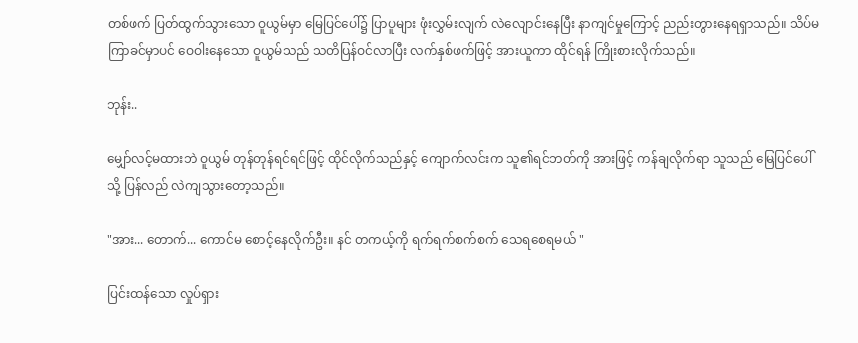တစ်ဖက် ပြတ်ထွက်သွားသော ဝူယွမ်မှာ မြေပြင်ပေါ်၌ ပြာပူများ ဖုံးလွှမ်းလျက် လဲလျောင်းနေပြီး နာကျင်မှုကြောင့် ညည်းတွားနေရရှာသည်။ သိပ်မကြာခင်မှာပင် ဝေဝါးနေသော ဝူယွမ်သည် သတိပြန်ဝင်လာပြီး လက်နှစ်ဖက်ဖြင့် အားယူကာ ထိုင်ရန် ကြိုးစားလိုက်သည်။

ဘုန်း..

မျှော်လင့်မထားဘဲ ဝူယွမ် တုန်တုန်ရင်ရင်ဖြင့် ထိုင်လိုက်သည်နှင့် ကျောက်လင်းက သူ၏ရင်ဘတ်ကို အားဖြင့် ကန်ချလိုက်ရာ သူသည် မြေပြင်ပေါ်သို့ ပြန်လည် လဲကျသွားတော့သည်။

"အား... တောက်... ကောင်မ စောင့်နေလိုက်ဦး။ နင် တကယ့်ကို ရက်ရက်စက်စက် သေရစေရမယ် "

ပြင်းထန်သော လှုပ်ရှား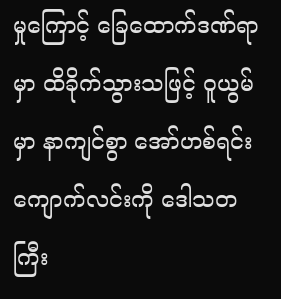မှုကြောင့် ခြေထောက်ဒဏ်ရာမှာ ထိခိုက်သွားသဖြင့် ဝူယွမ်မှာ နာကျင်စွာ အော်ဟစ်ရင်း ကျောက်လင်းကို ဒေါသတကြီး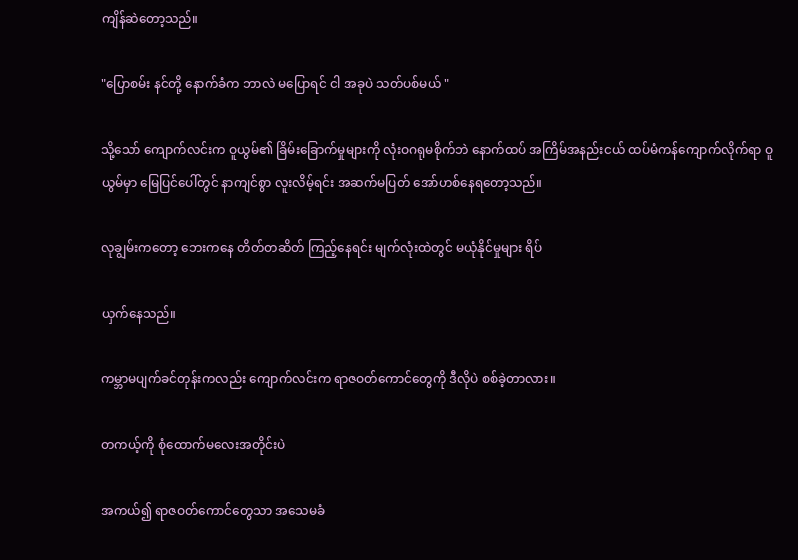ကျိန်ဆဲတော့သည်။

"ပြောစမ်း နင်တို့ နောက်ခံက ဘာလဲ မပြောရင် ငါ အခုပဲ သတ်ပစ်မယ် "

သို့သော် ကျောက်လင်းက ဝူယွမ်၏ ခြိမ်းခြောက်မှုများကို လုံးဝဂရုမစိုက်ဘဲ နောက်ထပ် အကြိမ်အနည်းငယ် ထပ်မံကန်ကျောက်လိုက်ရာ ဝူယွမ်မှာ မြေပြင်ပေါ်တွင် နာကျင်စွာ လူးလိမ့်ရင်း အဆက်မပြတ် အော်ဟစ်နေရတော့သည်။

လုချွမ်းကတော့ ဘေးကနေ တိတ်တဆိတ် ကြည့်နေရင်း မျက်လုံးထဲတွင် မယုံနိုင်မှုများ ရိပ်

ယှက်နေသည်။

ကမ္ဘာမပျက်ခင်တုန်းကလည်း ကျောက်လင်းက ရာဇဝတ်ကောင်တွေကို ဒီလိုပဲ စစ်ခဲ့တာလား။

တကယ့်ကို စုံထောက်မလေးအတိုင်းပဲ

အကယ်၍ ရာဇဝတ်ကောင်တွေသာ အသေမခံ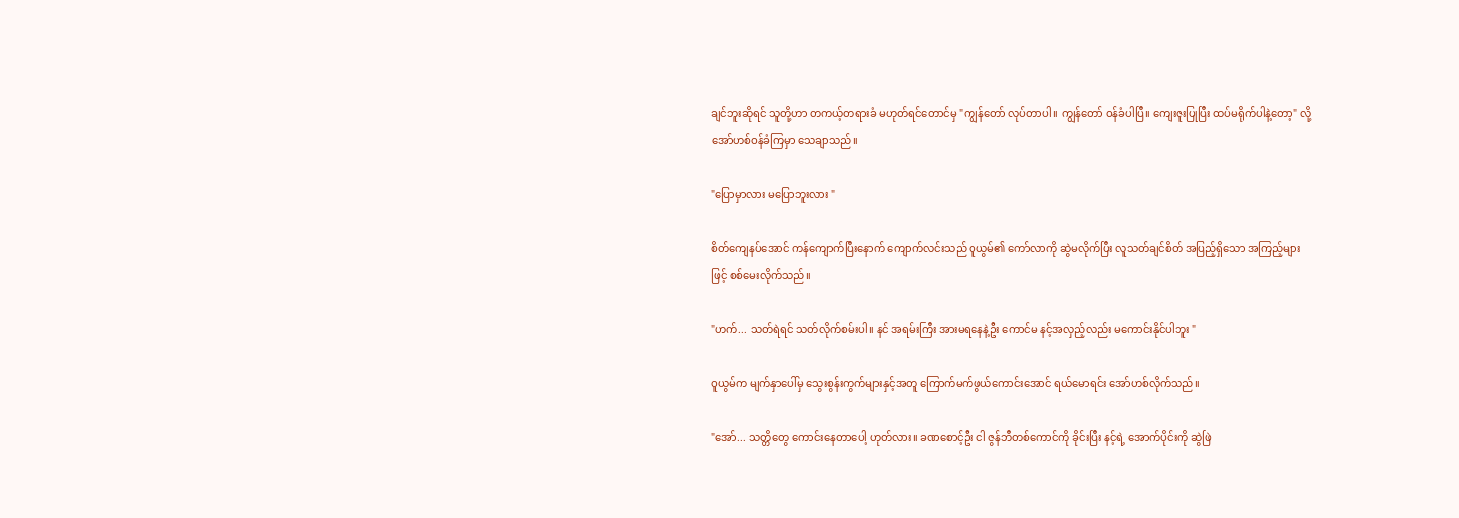ချင်ဘူးဆိုရင် သူတို့ဟာ တကယ့်တရားခံ မဟုတ်ရင်တောင်မှ "ကျွန်တော် လုပ်တာပါ။ ကျွန်တော် ဝန်ခံပါပြီ။ ကျေးဇူးပြုပြီး ထပ်မရိုက်ပါနဲ့တော့" လို့ အော်ဟစ်ဝန်ခံကြမှာ သေချာသည်။

"ပြောမှာလား မပြောဘူးလား "

စိတ်ကျေနပ်အောင် ကန်ကျောက်ပြီးနောက် ကျောက်လင်းသည် ဝူယွမ်၏ ကော်လာကို ဆွဲမလိုက်ပြီး လူသတ်ချင်စိတ် အပြည့်ရှိသော အကြည့်များဖြင့် စစ်မေးလိုက်သည်။

"ဟက်... သတ်ရဲရင် သတ်လိုက်စမ်းပါ။ နင် အရမ်းကြီး အားမရနေနဲ့ဦး ကောင်မ နင့်အလှည့်လည်း မကောင်းနိုင်ပါဘူး "

ဝူယွမ်က မျက်နှာပေါ်မှ သွေးစွန်းကွက်များနှင့်အတူ ကြောက်မက်ဖွယ်ကောင်းအောင် ရယ်မောရင်း အော်ဟစ်လိုက်သည်။

"အော်... သတ္တိတွေ ကောင်းနေတာပေါ့ ဟုတ်လား။ ခဏစောင့်ဦး ငါ ဇွန်ဘီတစ်ကောင်ကို ခိုင်းပြီး နင့်ရဲ့ အောက်ပိုင်းကို ဆွဲဖြဲ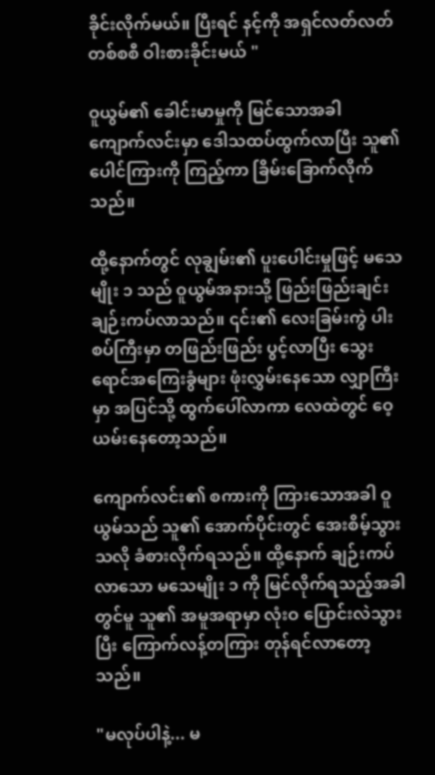ခိုင်းလိုက်မယ်။ ပြီးရင် နင့်ကို အရှင်လတ်လတ် တစ်စစီ ဝါးစားခိုင်းမယ် "

ဝူယွမ်၏ ခေါင်းမာမှုကို မြင်သောအခါ ကျောက်လင်းမှာ ဒေါသထပ်ထွက်လာပြီး သူ၏ ပေါင်ကြားကို ကြည့်ကာ ခြိမ်းခြောက်လိုက်သည်။

ထို့နောက်တွင် လုချွမ်း၏ ပူးပေါင်းမှုဖြင့် မသေမျိုး ၁ သည် ဝူယွမ်အနားသို့ ဖြည်းဖြည်းချင်း ချဉ်းကပ်လာသည်။ ၎င်း၏ လေးခြမ်းကွဲ ပါးစပ်ကြီးမှာ တဖြည်းဖြည်း ပွင့်လာပြီး သွေးရောင်အကြေးခွံများ ဖုံးလွှမ်းနေသော လျှာကြီးမှာ အပြင်သို့ ထွက်ပေါ်လာကာ လေထဲတွင် ဝေ့ယမ်းနေတော့သည်။

ကျောက်လင်း၏ စကားကို ကြားသောအခါ ဝူယွမ်သည် သူ၏ အောက်ပိုင်းတွင် အေးစိမ့်သွားသလို ခံစားလိုက်ရသည်။ ထို့နောက် ချဉ်းကပ်လာသော မသေမျိုး ၁ ကို မြင်လိုက်ရသည့်အခါတွင်မူ သူ၏ အမူအရာမှာ လုံးဝ ပြောင်းလဲသွားပြီး ကြောက်လန့်တကြား တုန်ရင်လာတော့သည်။

"မလုပ်ပါနဲ့... မ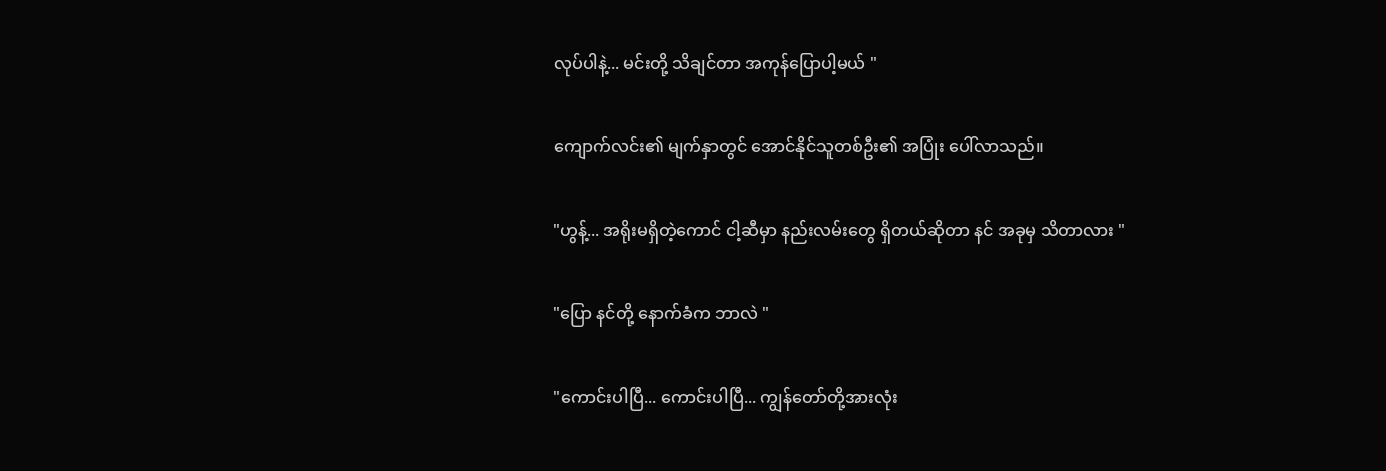လုပ်ပါနဲ့... မင်းတို့ သိချင်တာ အကုန်ပြောပါ့မယ် "

ကျောက်လင်း၏ မျက်နှာတွင် အောင်နိုင်သူတစ်ဦး၏ အပြုံး ပေါ်လာသည်။

"ဟွန့်... အရိုးမရှိတဲ့ကောင် ငါ့ဆီမှာ နည်းလမ်းတွေ ရှိတယ်ဆိုတာ နင် အခုမှ သိတာလား "

"ပြော နင်တို့ နောက်ခံက ဘာလဲ "

"ကောင်းပါပြီ... ကောင်းပါပြီ... ကျွန်တော်တို့အားလုံး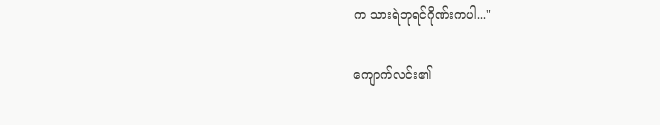က သားရဲဘုရင်ဂိုဏ်းကပါ..."

ကျောက်လင်း၏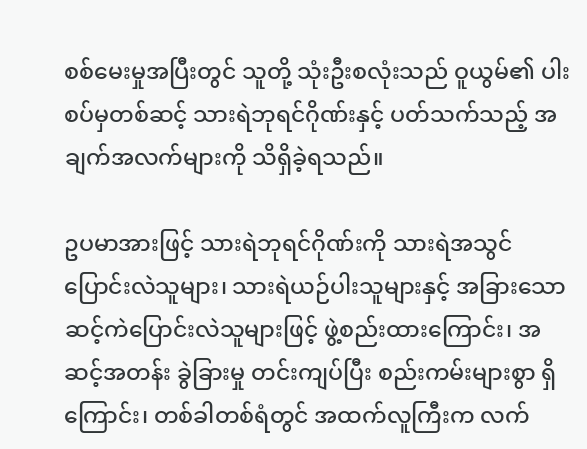စစ်မေးမှုအပြီးတွင် သူတို့ သုံးဦးစလုံးသည် ဝူယွမ်၏ ပါးစပ်မှတစ်ဆင့် သားရဲဘုရင်ဂိုဏ်းနှင့် ပတ်သက်သည့် အချက်အလက်များကို သိရှိခဲ့ရသည်။

ဥပမာအားဖြင့် သားရဲဘုရင်ဂိုဏ်းကို သားရဲအသွင်ပြောင်းလဲသူများ၊ သားရဲယဉ်ပါးသူများနှင့် အခြားသော ဆင့်ကဲပြောင်းလဲသူများဖြင့် ဖွဲ့စည်းထားကြောင်း၊ အဆင့်အတန်း ခွဲခြားမှု တင်းကျပ်ပြီး စည်းကမ်းများစွာ ရှိကြောင်း၊ တစ်ခါတစ်ရံတွင် အထက်လူကြီးက လက်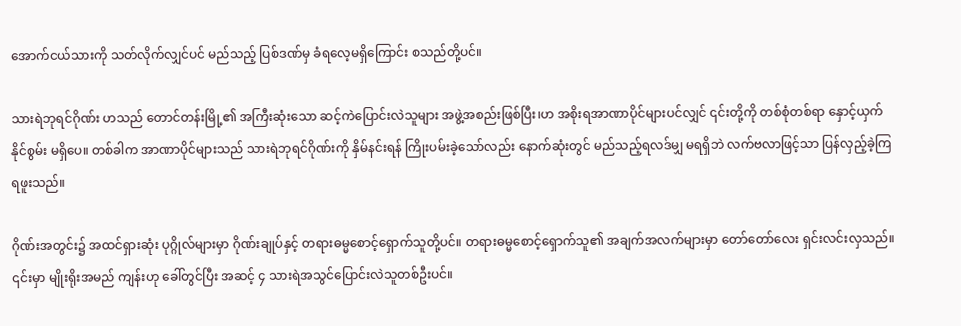အောက်ငယ်သားကို သတ်လိုက်လျှင်ပင် မည်သည့် ပြစ်ဒဏ်မှ ခံရလေ့မရှိကြောင်း စသည်တို့ပင်။

သားရဲဘုရင်ဂိုဏ်း ဟသည် တောင်တန်းမြို့၏ အကြီးဆုံးသော ဆင့်ကဲပြောင်းလဲသူများ အဖွဲ့အစည်းဖြစ်ပြီး၊ဟ အစိုးရအာဏာပိုင်များပင်လျှင် ၎င်းတို့ကို တစ်စုံတစ်ရာ နှောင့်ယှက်နိုင်စွမ်း မရှိပေ။ တစ်ခါက အာဏာပိုင်များသည် သားရဲဘုရင်ဂိုဏ်းကို နှိမ်နင်းရန် ကြိုးပမ်းခဲ့သော်လည်း နောက်ဆုံးတွင် မည်သည့်ရလဒ်မျှ မရရှိဘဲ လက်ဗလာဖြင့်သာ ပြန်လှည့်ခဲ့ကြရဖူးသည်။

ဂိုဏ်းအတွင်း၌ အထင်ရှားဆုံး ပုဂ္ဂိုလ်များမှာ ဂိုဏ်းချုပ်နှင့် တရားဓမ္မစောင့်ရှောက်သူတို့ပင်။ တရားဓမ္မစောင့်ရှောက်သူ၏ အချက်အလက်များမှာ တော်တော်လေး ရှင်းလင်းလှသည်။ ၎င်းမှာ မျိုးရိုးအမည် ကျန်းဟု ခေါ်တွင်ပြီး အဆင့် ၄ သားရဲအသွင်ပြောင်းလဲသူတစ်ဦးပင်။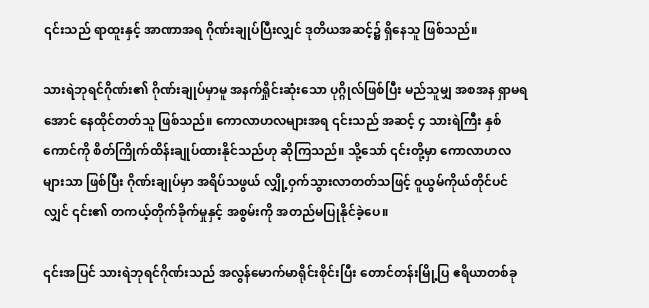၎င်းသည် ရာထူးနှင့် အာဏာအရ ဂိုဏ်းချုပ်ပြီးလျှင် ဒုတိယအဆင့်၌ ရှိနေသူ ဖြစ်သည်။

သားရဲဘုရင်ဂိုဏ်း၏ ဂိုဏ်းချုပ်မှာမူ အနက်ရှိုင်းဆုံးသော ပုဂ္ဂိုလ်ဖြစ်ပြီး မည်သူမျှ အစအန ရှာမရအောင် နေထိုင်တတ်သူ ဖြစ်သည်။ ကောလာဟလများအရ ၎င်းသည် အဆင့် ၄ သားရဲကြီး နှစ်ကောင်ကို စိတ်ကြိုက်ထိန်းချုပ်ထားနိုင်သည်ဟု ဆိုကြသည်။ သို့သော် ၎င်းတို့မှာ ကောလာဟလများသာ ဖြစ်ပြီး ဂိုဏ်းချုပ်မှာ အရိပ်သဖွယ် လျှို့ဝှက်သွားလာတတ်သဖြင့် ဝူယွမ်ကိုယ်တိုင်ပင်လျှင် ၎င်း၏ တကယ့်တိုက်ခိုက်မှုနှင့် အစွမ်းကို အတည်မပြုနိုင်ခဲ့ပေ။

၎င်းအပြင် သားရဲဘုရင်ဂိုဏ်းသည် အလွန်မောက်မာရိုင်းစိုင်းပြီး တောင်တန်းမြို့ပြ ဧရိယာတစ်ခု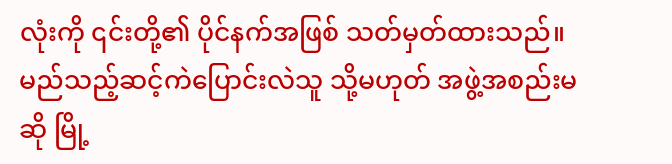လုံးကို ၎င်းတို့၏ ပိုင်နက်အဖြစ် သတ်မှတ်ထားသည်။ မည်သည့်ဆင့်ကဲပြောင်းလဲသူ သို့မဟုတ် အဖွဲ့အစည်းမဆို မြို့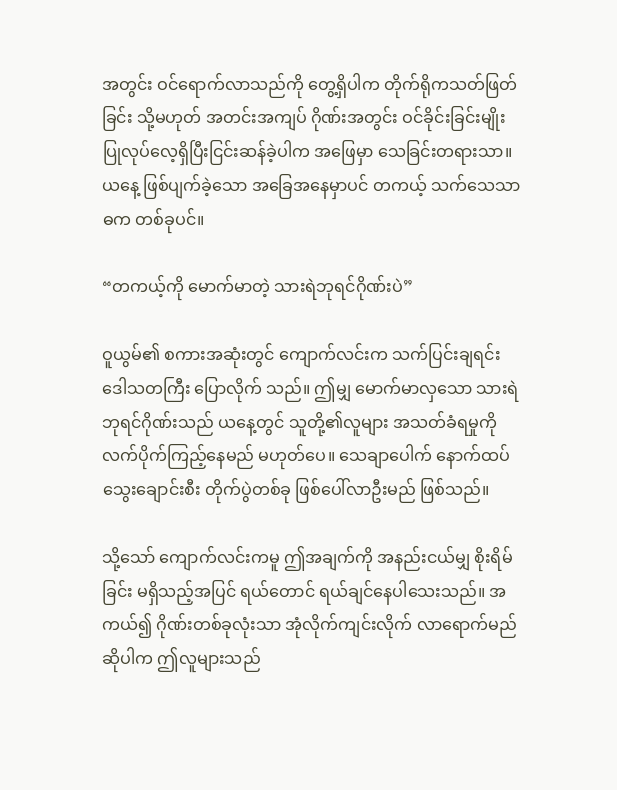အတွင်း ဝင်ရောက်လာသည်ကို တွေ့ရှိပါက တိုက်ရိုကသတ်ဖြတ်ခြင်း သို့မဟုတ် အတင်းအကျပ် ဂိုဏ်းအတွင်း ဝင်ခိုင်းခြင်းမျိုး ပြုလုပ်လေ့ရှိပြီးငြင်းဆန်ခဲ့ပါက အဖြေမှာ သေခြင်းတရားသာ။ ယနေ့ ဖြစ်ပျက်ခဲ့သော အခြေအနေမှာပင် တကယ့် သက်သေသာဓက တစ်ခုပင်။

“တကယ့်ကို မောက်မာတဲ့ သားရဲဘုရင်ဂိုဏ်းပဲ”

ဝူယွမ်၏ စကားအဆုံးတွင် ကျောက်လင်းက သက်ပြင်းချရင်း ဒေါသတကြီး ပြောလိုက် သည်။ ဤမျှ မောက်မာလှသော သားရဲဘုရင်ဂိုဏ်းသည် ယနေ့တွင် သူတို့၏လူများ အသတ်ခံရမှုကို လက်ပိုက်ကြည့်နေမည် မဟုတ်ပေ။ သေချာပေါက် နောက်ထပ် သွေးချောင်းစီး တိုက်ပွဲတစ်ခု ဖြစ်ပေါ်လာဦးမည် ဖြစ်သည်။

သို့သော် ကျောက်လင်းကမူ ဤအချက်ကို အနည်းငယ်မျှ စိုးရိမ်ခြင်း မရှိသည့်အပြင် ရယ်တောင် ရယ်ချင်နေပါသေးသည်။ အကယ်၍ ဂိုဏ်းတစ်ခုလုံးသာ အုံလိုက်ကျင်းလိုက် လာရောက်မည်ဆိုပါက ဤလူများသည်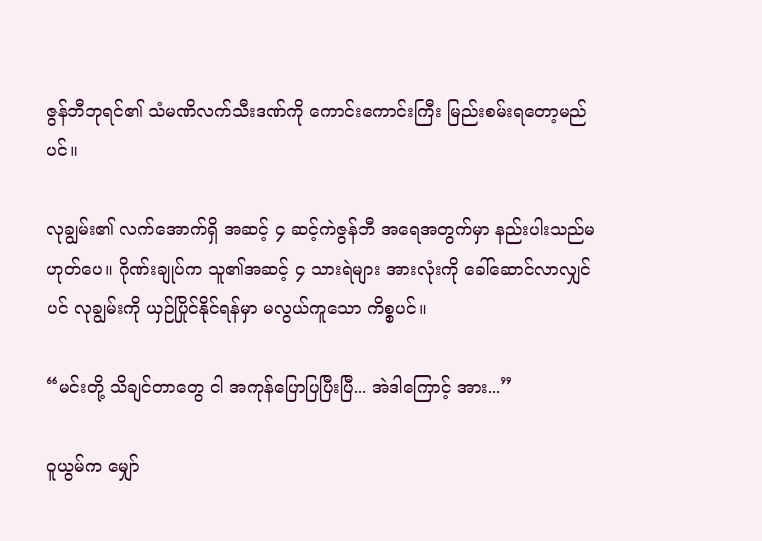ဇွန်ဘီဘုရင်၏ သံမဏိလက်သီးဒဏ်ကို ကောင်းကောင်းကြီး မြည်းစမ်းရတော့မည်ပင်။

လုချွမ်း၏ လက်အောက်ရှိ အဆင့် ၄ ဆင့်ကဲဇွန်ဘီ အရေအတွက်မှာ နည်းပါးသည်မဟုတ်ပေ။ ဂိုဏ်းချုပ်က သူ၏အဆင့် ၄ သားရဲများ အားလုံးကို ခေါ်ဆောင်လာလျှင်ပင် လုချွမ်းကို ယှဉ်ပြိုင်နိုင်ရန်မှာ မလွယ်ကူသော ကိစ္စပင်။

“မင်းတို့ သိချင်တာတွေ ငါ အကုန်ပြောပြပြီးပြီ... အဲဒါကြောင့် အား...”

ဝူယွမ်က မျှော်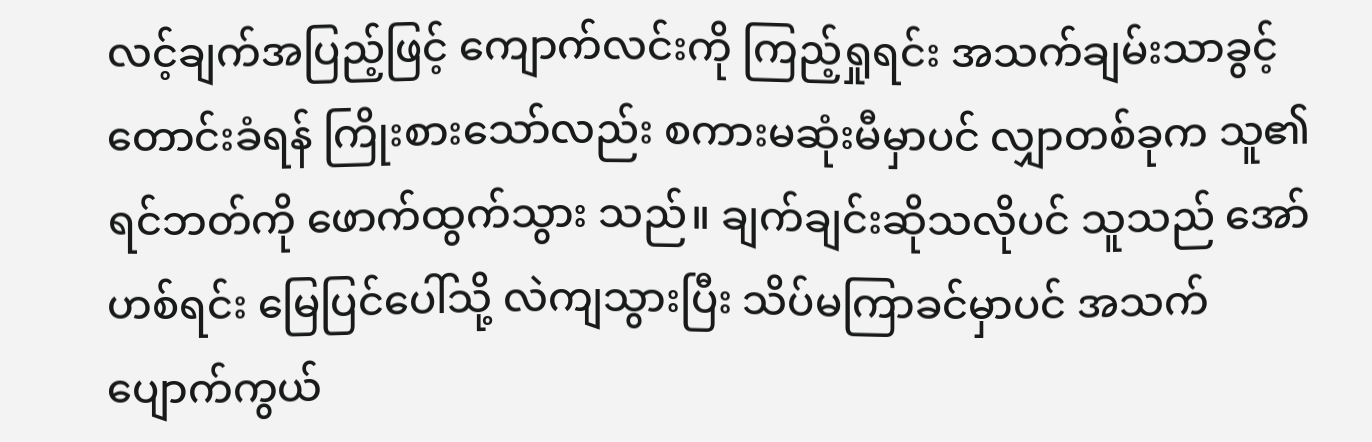လင့်ချက်အပြည့်ဖြင့် ကျောက်လင်းကို ကြည့်ရှုရင်း အသက်ချမ်းသာခွင့် တောင်းခံရန် ကြိုးစားသော်လည်း စကားမဆုံးမီမှာပင် လျှာတစ်ခုက သူ၏ရင်ဘတ်ကို ဖောက်ထွက်သွား သည်။ ချက်ချင်းဆိုသလိုပင် သူသည် အော်ဟစ်ရင်း မြေပြင်ပေါ်သို့ လဲကျသွားပြီး သိပ်မကြာခင်မှာပင် အသက်ပျောက်ကွယ်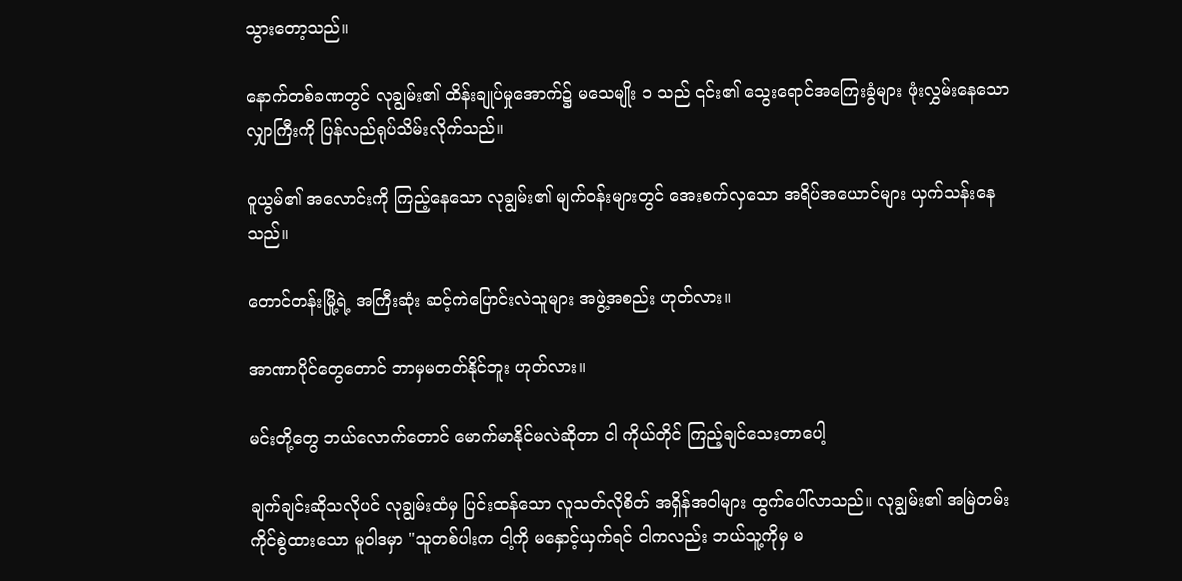သွားတော့သည်။

နောက်တစ်ခဏတွင် လုချွမ်း၏ ထိန်းချုပ်မှုအောက်၌ မသေမျိုး ၁ သည် ၎င်း၏ သွေးရောင်အကြေးခွံများ ဖုံးလွှမ်းနေသော လျှာကြီးကို ပြန်လည်ရုပ်သိမ်းလိုက်သည်။

ဝူယွမ်၏ အလောင်းကို ကြည့်နေသော လုချွမ်း၏ မျက်ဝန်းများတွင် အေးစက်လှသော အရိပ်အယောင်များ ယှက်သန်းနေသည်။

တောင်တန်းမြို့ရဲ့ အကြီးဆုံး ဆင့်ကဲပြောင်းလဲသူများ အဖွဲ့အစည်း ဟုတ်လား။

အာဏာပိုင်တွေတောင် ဘာမှမတတ်နိုင်ဘူး ဟုတ်လား။

မင်းတို့တွေ ဘယ်လောက်တောင် မောက်မာနိုင်မလဲဆိုတာ ငါ ကိုယ်တိုင် ကြည့်ချင်သေးတာပေါ့

ချက်ချင်းဆိုသလိုပင် လုချွမ်းထံမှ ပြင်းထန်သော လူသတ်လိုစိတ် အရှိန်အဝါများ ထွက်ပေါ်လာသည်။ လုချွမ်း၏ အမြဲတမ်း ကိုင်စွဲထားသော မူဝါဒမှာ "သူတစ်ပါးက ငါ့ကို မနှောင့်ယှက်ရင် ငါကလည်း ဘယ်သူ့ကိုမှ မ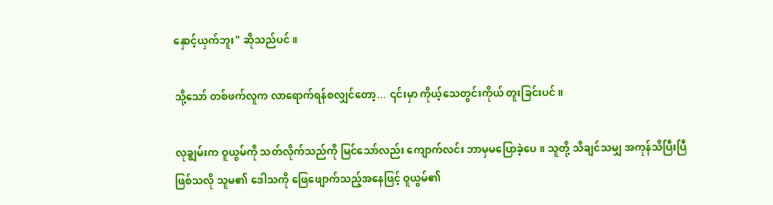နှောင့်ယှက်ဘူး" ဆိုသည်ပင်။

သို့သော် တစ်ဖက်လူက လာရောက်ရန်စလျှင်တော့... ၎င်းမှာ ကိုယ့်သေတွင်းကိုယ် တူးခြင်းပင်။

လုချွမ်းက ဝူယွမ်ကို သတ်လိုက်သည်ကို မြင်သော်လည်း ကျောက်လင်း ဘာမှမပြောခဲ့ပေ။ သူတို့ သိချင်သမျှ အကုန်သိပြီးပြီ ဖြစ်သလို သူမ၏ ဒေါသကို ဖြေဖျောက်သည့်အနေဖြင့် ဝူယွမ်၏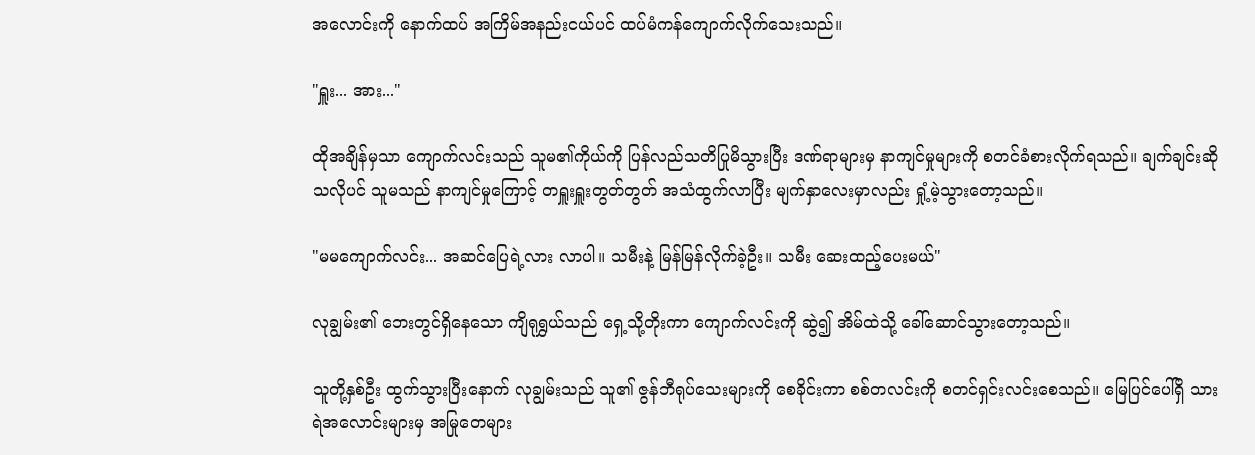အလောင်းကို နောက်ထပ် အကြိမ်အနည်းငယ်ပင် ထပ်မံကန်ကျောက်လိုက်သေးသည်။

"ရှူး... အား..."

ထိုအချိန်မှသာ ကျောက်လင်းသည် သူမ၏ကိုယ်ကို ပြန်လည်သတိပြုမိသွားပြီး ဒဏ်ရာများမှ နာကျင်မှုများကို စတင်ခံစားလိုက်ရသည်။ ချက်ချင်းဆိုသလိုပင် သူမသည် နာကျင်မှုကြောင့် တရှူးရှူးတွတ်တွတ် အသံထွက်လာပြီး မျက်နှာလေးမှာလည်း ရှုံ့မဲ့သွားတော့သည်။

"မမကျောက်လင်း... အဆင်ပြေရဲ့လား လာပါ။ သမီးနဲ့ မြန်မြန်လိုက်ခဲ့ဦး။ သမီး ဆေးထည့်ပေးမယ်"

လုချွမ်း၏ ဘေးတွင်ရှိနေသော ကျိရုရွှယ်သည် ရှေ့သို့တိုးကာ ကျောက်လင်းကို ဆွဲ၍ အိမ်ထဲသို့ ခေါ်ဆောင်သွားတော့သည်။

သူတို့နှစ်ဦး ထွက်သွားပြီးနောက် လုချွမ်းသည် သူ၏ ဇွန်ဘီရုပ်သေးများကို စေခိုင်းကာ စစ်တလင်းကို စတင်ရှင်းလင်းစေသည်။ မြေပြင်ပေါ်ရှိ သားရဲအလောင်းများမှ အမြုတေများ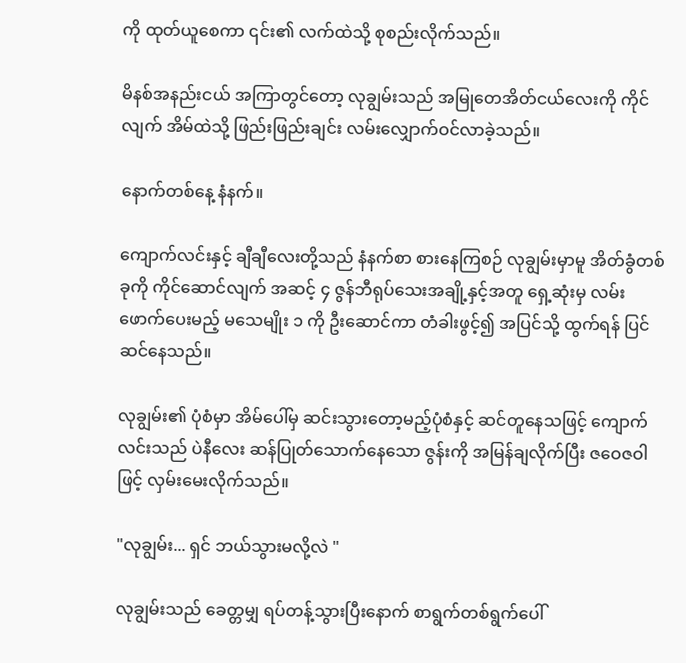ကို ထုတ်ယူစေကာ ၎င်း၏ လက်ထဲသို့ စုစည်းလိုက်သည်။

မိနစ်အနည်းငယ် အကြာတွင်တော့ လုချွမ်းသည် အမြုတေအိတ်ငယ်လေးကို ကိုင်လျက် အိမ်ထဲသို့ ဖြည်းဖြည်းချင်း လမ်းလျှောက်ဝင်လာခဲ့သည်။

နောက်တစ်နေ့ နံနက်။

ကျောက်လင်းနှင့် ချီချီလေးတို့သည် နံနက်စာ စားနေကြစဉ် လုချွမ်းမှာမူ အိတ်ခွံတစ်ခုကို ကိုင်ဆောင်လျက် အဆင့် ၄ ဇွန်ဘီရုပ်သေးအချို့နှင့်အတူ ရှေ့ဆုံးမှ လမ်းဖောက်ပေးမည့် မသေမျိုး ၁ ကို ဦးဆောင်ကာ တံခါးဖွင့်၍ အပြင်သို့ ထွက်ရန် ပြင်ဆင်နေသည်။

လုချွမ်း၏ ပုံစံမှာ အိမ်ပေါ်မှ ဆင်းသွားတော့မည့်ပုံစံနှင့် ဆင်တူနေသဖြင့် ကျောက်လင်းသည် ပဲနီလေး ဆန်ပြုတ်သောက်နေသော ဇွန်းကို အမြန်ချလိုက်ပြီး ဇဝေဇဝါဖြင့် လှမ်းမေးလိုက်သည်။

"လုချွမ်း... ရှင် ဘယ်သွားမလို့လဲ "

လုချွမ်းသည် ခေတ္တမျှ ရပ်တန့်သွားပြီးနောက် စာရွက်တစ်ရွက်ပေါ်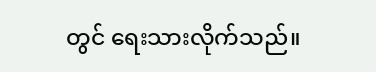တွင် ရေးသားလိုက်သည်။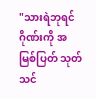"သားရဲဘုရင်ဂိုဏ်းကို အမြစ်ပြတ် သုတ်သင်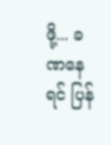ဖို့... ခဏနေရင် ပြန်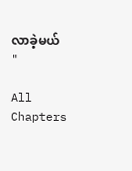လာခဲ့မယ် "

All Chapters